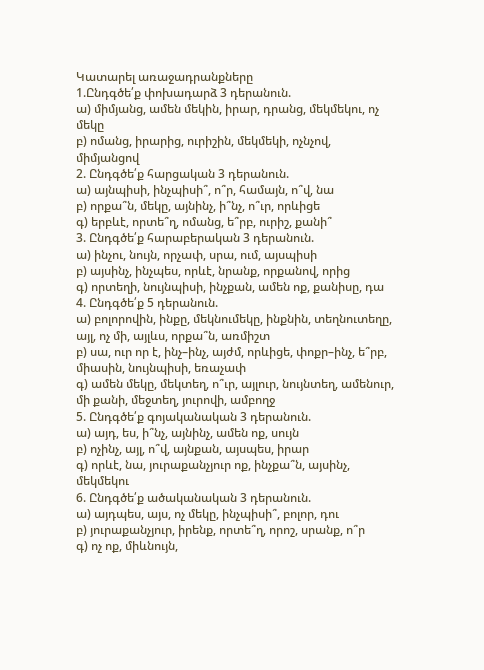Կատարել առաջադրանքները
1.Ընդգծե՛ք փոխադարձ 3 դերանուն.
ա) միմյանց, ամեն մեկին, իրար, դրանց, մեկմեկու, ոչ մեկը
բ) ոմանց, իրարից, ուրիշին, մեկմեկի, ոչնչով, միմյանցով
2. Ընդգծե՛ք հարցական 3 դերանուն.
ա) այնպիսի, ինչպիսի՞, ո՞ր, համայն, ո՞վ, նա
բ) որքա՞ն, մեկը, այնինչ, ի՞նչ, ո՞ւր, որևիցե
գ) երբևէ, որտե՞ղ, ոմանց, ե՞րբ, ուրիշ, քանի՞
3. Ընդգծե՛ք հարաբերական 3 դերանուն.
ա) ինչու, նույն, որչափ, սրա, ում, այսպիսի
բ) այսինչ, ինչպես, որևէ, նրանք, որքանով, որից
գ) որտեղի, նույնպիսի, ինչքան, ամեն ոք, քանիսը, դա
4. Ընդգծե՛ք 5 դերանուն.
ա) բոլորովին, ինքը, մեկնումեկը, ինքնին, տեղնուտեղը, այլ, ոչ մի, այլևս, որքա՞ն, առմիշտ
բ) սա, ուր որ է, ինչ–ինչ, այժմ, որևիցե, փոքր–ինչ, ե՞րբ, միասին, նույնպիսի, եռաչափ
գ) ամեն մեկը, մեկտեղ, ո՞ւր, այլուր, նույնտեղ, ամենուր, մի քանի, մեջտեղ, յուրովի, ամբողջ
5. Ընդգծե՛ք գոյականական 3 դերանուն.
ա) այդ, ես, ի՞նչ, այնինչ, ամեն ոք, սույն
բ) ոչինչ, այլ, ո՞վ, այնքան, այսպես, իրար
գ) որևէ, նա, յուրաքանչյուր ոք, ինչքա՞ն, այսինչ, մեկմեկու
6. Ընդգծե՛ք ածականական 3 դերանուն.
ա) այդպես, այս, ոչ մեկը, ինչպիսի՞, բոլոր, դու
բ) յուրաքանչյուր, իրենք, որտե՞ղ, որոշ, սրանք, ո՞ր
գ) ոչ ոք, միևնույն,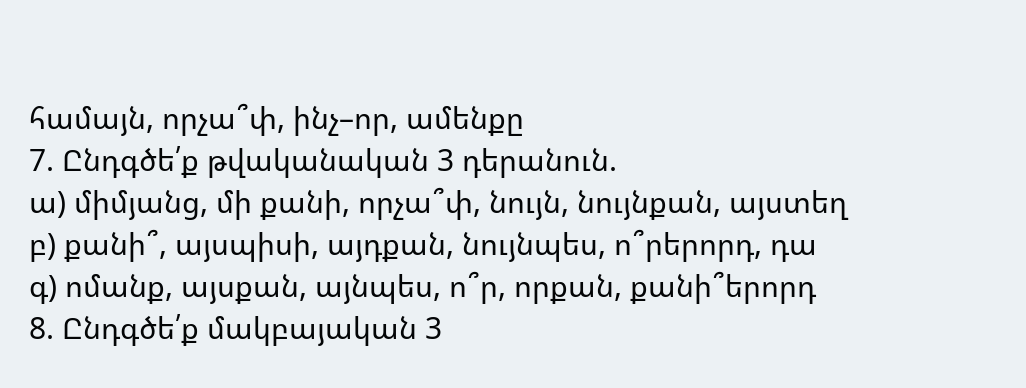համայն, որչա՞փ, ինչ–որ, ամենքը
7. Ընդգծե՛ք թվականական 3 դերանուն.
ա) միմյանց, մի քանի, որչա՞փ, նույն, նույնքան, այստեղ
բ) քանի՞, այսպիսի, այդքան, նույնպես, ո՞րերորդ, դա
գ) ոմանք, այսքան, այնպես, ո՞ր, որքան, քանի՞երորդ
8. Ընդգծե՛ք մակբայական 3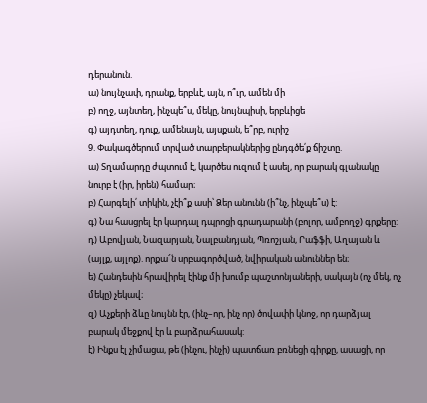դերանուն.
ա) նույնչափ, դրանք, երբևէ, այն, ո՞ւր, ամեն մի
բ) ողջ, այնտեղ, ինչպե՞ս, մեկը, նույնպիսի, երբևիցե
գ) այդտեղ, դուք, ամենայն, այսքան, ե՞րբ, ուրիշ
9. Փակագծերում տրված տարբերակներից ընդգծե՛ք ճիշտը.
ա) Տղամարդը ժպտում է, կարծես ուզում է ասել, որ բարակ գլանակը նուրբ է (իր, իրեն) համար։
բ) Հարգելի՛ տիկին, չէի՞ք ասի՝ Ձեր անունն (ի՞նչ, ինչպե՞ս) է:
գ) Նա հասցրել էր կարդալ դպրոցի գրադարանի (բոլոր, ամբողջ) գրքերը:
դ) Աբովյան, Նազարյան, Նալբանդյան, Պռոշյան, Րաֆֆի, Աղայան և (այլք, այլոք). որքա՜ն սրբագործված, նվիրական անուններ են։
ե) Հանդեսին հրավիրել էինք մի խումբ պաշտոնյաների, սակայն (ոչ մեկ, ոչ մեկը) չեկավ։
զ) Աչքերի ձևը նույնն էր, (ինչ–որ, ինչ որ) ծովափի կնոջ, որ դարձյալ բարակ մեջքով էր և բարձրահասակ:
է) Ինքս էլ չիմացա, թե (ինչու, ինչի) պատճառ բռնեցի գիրքը, ասացի, որ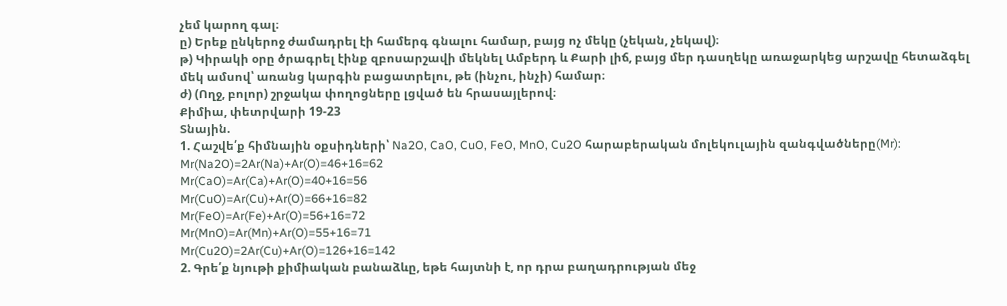չեմ կարող գալ։
ը) Երեք ընկերոջ ժամադրել էի համերգ գնալու համար, բայց ոչ մեկը (չեկան, չեկավ)։
թ) Կիրակի օրը ծրագրել էինք զբոսարշավի մեկնել Ամբերդ և Քարի լիճ, բայց մեր դասղեկը առաջարկեց արշավը հետաձգել մեկ ամսով՝ առանց կարգին բացատրելու, թե (ինչու, ինչի) համար։
ժ) (Ողջ, բոլոր) շրջակա փողոցները լցված են հրասայլերով։
Քիմիա, փետրվարի 19-23
Տնային.
1. Հաշվե՛ք հիմնային օքսիդների՝ Na2O, CaO, CuO, FeO, MnO, Cu2O հարաբերական մոլեկուլային զանգվածները(Mr):
Mr(Na2O)=2Ar(Na)+Ar(O)=46+16=62
Mr(CaO)=Ar(Ca)+Ar(O)=40+16=56
Mr(CuO)=Ar(Cu)+Ar(O)=66+16=82
Mr(FeO)=Ar(Fe)+Ar(O)=56+16=72
Mr(MnO)=Ar(Mn)+Ar(O)=55+16=71
Mr(Cu2O)=2Ar(Cu)+Ar(O)=126+16=142
2. Գրե՛ք նյութի քիմիական բանաձևը, եթե հայտնի է, որ դրա բաղադրության մեջ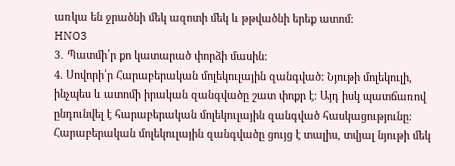առկա են ջրածնի մեկ ազոտի մեկ և թթվածնի երեք ատոմ:
HNO3
3․ Պատմի՛ր քո կատարած փորձի մասին:
4. Սովորի՛ր Հարաբերական մոլեկուլային զանգված: Նյութի մոլեկուլի, ինչպես և ատոմի իրական զանգվածը շատ փոքր է: Այդ իսկ պատճառով ընդունվել է հարաբերական մոլեկուլային զանգված հասկացությունը: Հարաբերական մոլեկուլային զանգվածը ցույց է տալիս, տվյալ նյութի մեկ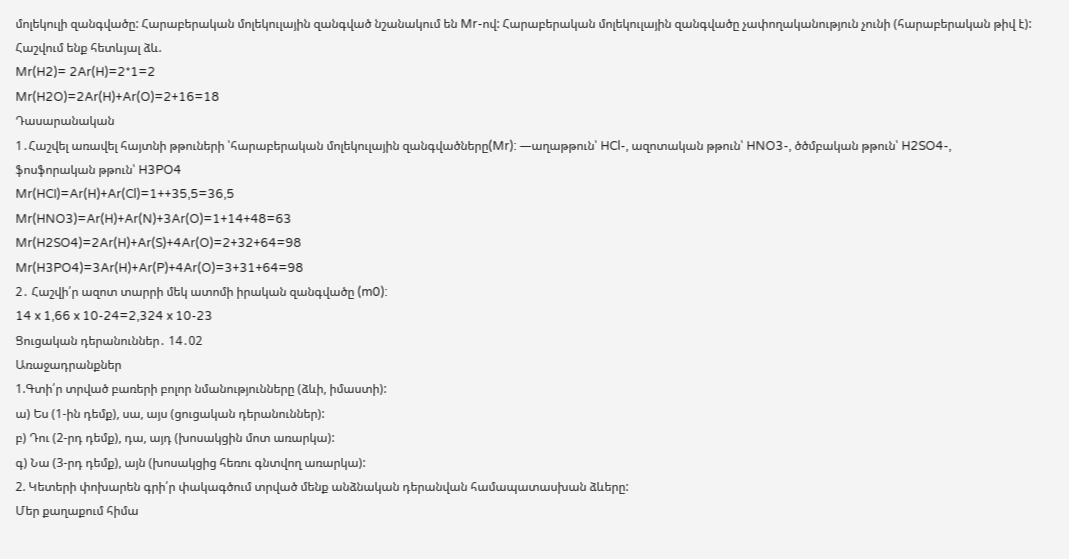մոլեկուլի զանգվածը: Հարաբերական մոլեկուլային զանգված նշանակում են Mr-ով: Հարաբերական մոլեկուլային զանգվածը չափողականություն չունի (հարաբերական թիվ է): Հաշվում ենք հետևյալ ձև.
Mr(H2)= 2Ar(H)=2*1=2
Mr(H2O)=2Ar(H)+Ar(O)=2+16=18
Դասարանական
1․Հաշվել առավել հայտնի թթուների ՝հարաբերական մոլեկուլային զանգվածները(Mr): —աղաթթուն՝ HCl-, ազոտական թթուն՝ HNO3-, ծծմբական թթուն՝ H2SO4-, ֆոսֆորական թթուն՝ H3PO4
Mr(HCI)=Ar(H)+Ar(Cl)=1++35,5=36,5
Mr(HNO3)=Ar(H)+Ar(N)+3Ar(O)=1+14+48=63
Mr(H2SO4)=2Ar(H)+Ar(S)+4Ar(O)=2+32+64=98
Mr(H3PO4)=3Ar(H)+Ar(P)+4Ar(O)=3+31+64=98
2․ Հաշվի՛ր ազոտ տարրի մեկ ատոմի իրական զանգվածը (m0):
14 x 1,66 x 10-24=2,324 x 10-23
Ցուցական դերանուններ․ 14․02
Առաջադրանքներ
1.Գտի՛ր տրված բառերի բոլոր նմանությունները (ձևի, իմաստի):
ա) Ես (1-ին դեմք), սա, այս (ցուցական դերանուններ):
բ) Դու (2-րդ դեմք), դա, այդ (խոսակցին մոտ առարկա):
գ) Նա (3-րդ դեմք), այն (խոսակցից հեռու գնտվող առարկա):
2. Կետերի փոխարեն գրի՛ր փակագծում տրված մենք անձնական դերանվան համապատասխան ձևերը:
Մեր քաղաքում հիմա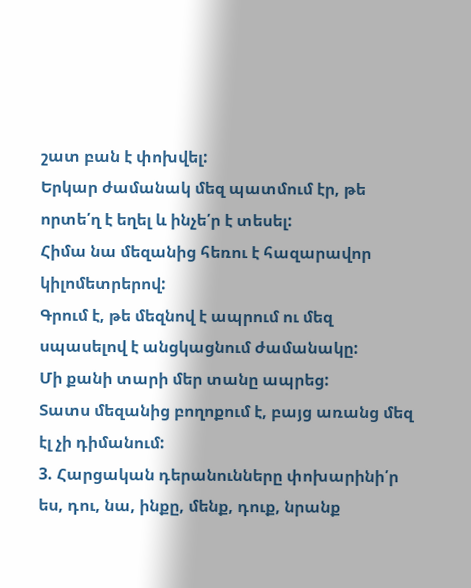շատ բան է փոխվել:
Երկար ժամանակ մեզ պատմում էր, թե որտե՛ղ է եղել և ինչե՛ր է տեսել:
Հիմա նա մեզանից հեռու է հազարավոր կիլոմետրերով:
Գրում է, թե մեզնով է ապրում ու մեզ սպասելով է անցկացնում ժամանակը:
Մի քանի տարի մեր տանը ապրեց:
Տատս մեզանից բողոքում է, բայց առանց մեզ էլ չի դիմանում:
3. Հարցական դերանունները փոխարինի՛ր ես, դու, նա, ինքը, մենք, դուք, նրանք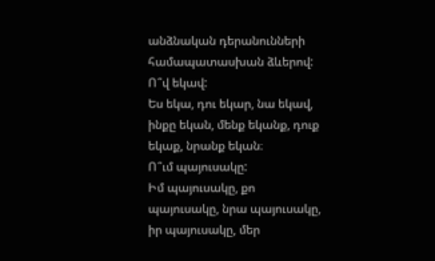անձնական դերանունների համապատասխան ձևերով:
Ո՞վ եկավ:
Ես եկա, դու եկար, նա եկավ, ինքը եկան, մենք եկանք, դուք եկաք, նրանք եկան։
Ո՞ւմ պայուսակը:
Իմ պայուսակը, քո պայուսակը, նրա պայուսակը, իր պայուսակը, մեր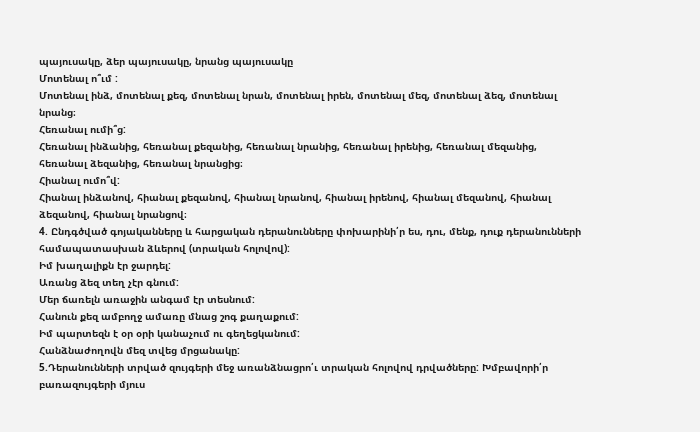պայուսակը, ձեր պայուսակը, նրանց պայուսակը
Մոտենալ ո՞ւմ :
Մոտենալ ինձ, մոտենալ քեզ, մոտենալ նրան, մոտենալ իրեն, մոտենալ մեզ, մոտենալ ձեզ, մոտենալ նրանց։
Հեռանալ ումի՞ց:
Հեռանալ ինձանից, հեռանալ քեզանից, հեռանալ նրանից, հեռանալ իրենից, հեռանալ մեզանից, հեռանալ ձեզանից, հեռանալ նրանցից։
Հիանալ ումո՞վ:
Հիանալ ինձանով, հիանալ քեզանով, հիանալ նրանով, հիանալ իրենով, հիանալ մեզանով, հիանալ ձեզանով, հիանալ նրանցով։
4. Ընդգծված գոյականները և հարցական դերանունները փոխարինի՛ր ես, դու, մենք, դուք դերանունների համապատասխան ձևերով (տրական հոլովով):
Իմ խաղալիքն էր ջարդել:
Առանց ձեզ տեղ չէր գնում:
Մեր ճառելն առաջին անգամ էր տեսնում:
Հանուն քեզ ամբողջ ամառը մնաց շոգ քաղաքում:
Իմ պարտեզն է օր օրի կանաչում ու գեղեցկանում:
Հանձնաժողովն մեզ տվեց մրցանակը:
5.Դերանունների տրված զույգերի մեջ առանձնացրո՛ւ տրական հոլովով դրվածները: Խմբավորի՛ր բառազույգերի մյուս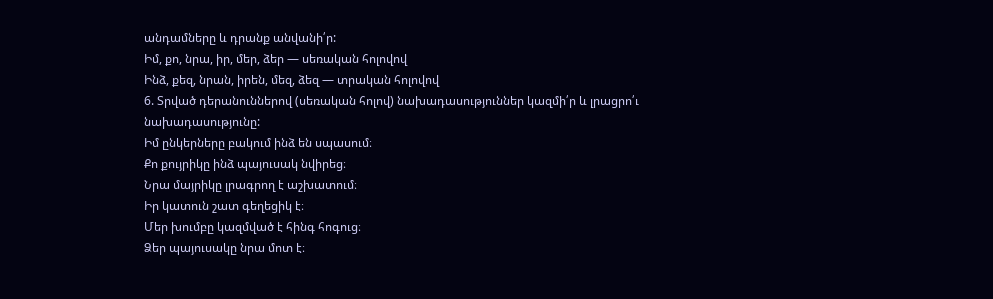անդամները և դրանք անվանի՛ր:
Իմ, քո, նրա, իր, մեր, ձեր — սեռական հոլովով
Ինձ, քեզ, նրան, իրեն, մեզ, ձեզ — տրական հոլովով
6. Տրված դերանուններով (սեռական հոլով) նախադասություններ կազմի՛ր և լրացրո՛ւ նախադասությունը:
Իմ ընկերները բակում ինձ են սպասում։
Քո քույրիկը ինձ պայուսակ նվիրեց։
Նրա մայրիկը լրագրող է աշխատում։
Իր կատուն շատ գեղեցիկ է։
Մեր խումբը կազմված է հինգ հոգուց։
Ձեր պայուսակը նրա մոտ է։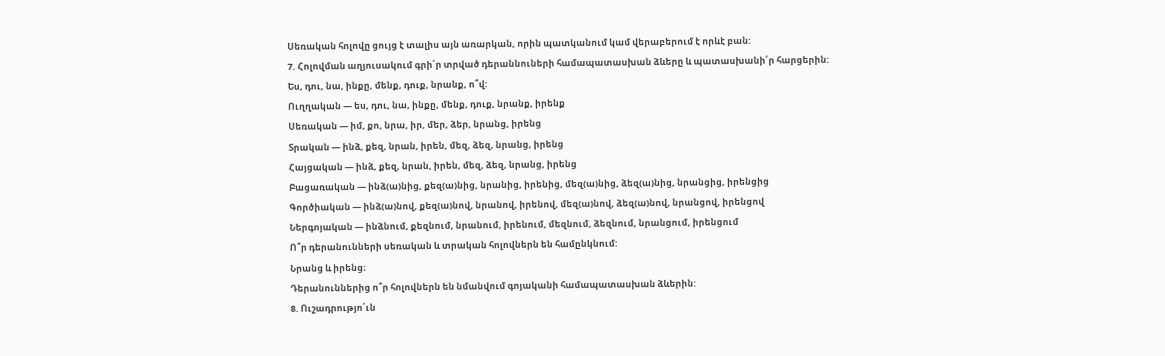Սեռական հոլովը ցույց է տալիս այն առարկան, որին պատկանում կամ վերաբերում է որևէ բան:
7. Հոլովման աղյուսակում գրի՛ր տրված դերաննուների համապատասխան ձևերը և պատասխանի՛ր հարցերին:
Ես, դու, նա, ինքը, մենք, դուք, նրանք, ո՞վ:
Ուղղական — ես, դու, նա, ինքը, մենք, դուք, նրանք, իրենք
Սեռական — իմ, քո, նրա, իր, մեր, ձեր, նրանց, իրենց
Տրական — ինձ, քեզ, նրան, իրեն, մեզ, ձեզ, նրանց, իրենց
Հայցական — ինձ, քեզ, նրան, իրեն, մեզ, ձեզ, նրանց, իրենց
Բացառական — ինձ(ա)նից, քեզ(ա)նից, նրանից, իրենից, մեզ(ա)նից, ձեզ(ա)նից, նրանցից, իրենցից
Գործիական — ինձ(ա)նով, քեզ(ա)նով, նրանով, իրենով, մեզ(ա)նով, ձեզ(ա)նով, նրանցով, իրենցով
Ներգոյական — ինձնում, քեզնում, նրանում, իրենում, մեզնում, ձեզնում, նրանցում, իրենցում
Ո՞ր դերանունների սեռական և տրական հոլովներն են համընկնում:
Նրանց և իրենց։
Դերանուններից ո՞ր հոլովներն են նմանվում գոյականի համապատասխան ձևերին:
8. Ուշադրությո՛ւն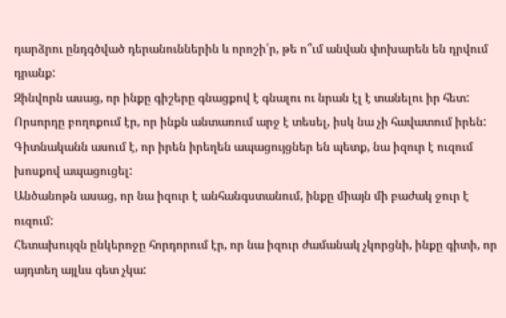դարձրու ընդգծված դերանուններին և որոշի՛ր, թե ո՞ւմ անվան փոխարեն են դրվում դրանք:
Զինվորն ասաց, որ ինքը գիշերը գնացքով է գնալու ու նրան էլ է տանելու իր հետ:
Որսորդը բողոքում էր, որ ինքն անտառում արջ է տեսել, իսկ նա չի հավատում իրեն:
Գիտնականն ասում է, որ իրեն իրեղեն ապացույցներ են պետք, նա իզուր է ուզում խոսքով ապացուցել:
Անծանոթն ասաց, որ նա իզուր է անհանգստանում, ինքը միայն մի բաժակ ջուր է ուզում:
Հետախույզն ընկերոջը հորդորում էր, որ նա իզուր ժամանակ չկորցնի, ինքը գիտի, որ այդտեղ այլևս գետ չկա: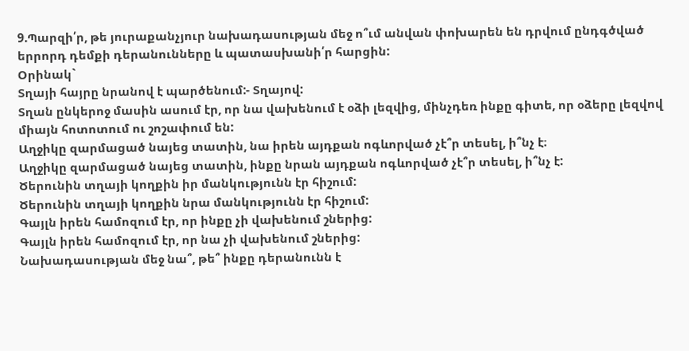9.Պարզի՛ր, թե յուրաքանչյուր նախադասության մեջ ո՞ւմ անվան փոխարեն են դրվում ընդգծված երրորդ դեմքի դերանունները և պատասխանի՛ր հարցին:
Օրինակ`
Տղայի հայրը նրանով է պարծենում:- Տղայով:
Տղան ընկերոջ մասին ասում էր, որ նա վախենում է օձի լեզվից, մինչդեռ ինքը գիտե, որ օձերը լեզվով միայն հոտոտում ու շոշափում են:
Աղջիկը զարմացած նայեց տատին, նա իրեն այդքան ոգևորված չէ՞ր տեսել, ի՞նչ է։
Աղջիկը զարմացած նայեց տատին, ինքը նրան այդքան ոգևորված չէ՞ր տեսել, ի՞նչ է:
Ծերունին տղայի կողքին իր մանկությունն էր հիշում:
Ծերունին տղայի կողքին նրա մանկությունն էր հիշում:
Գայլն իրեն համոզում էր, որ ինքը չի վախենում շներից:
Գայլն իրեն համոզում էր, որ նա չի վախենում շներից:
Նախադասության մեջ նա՞, թե՞ ինքը դերանունն է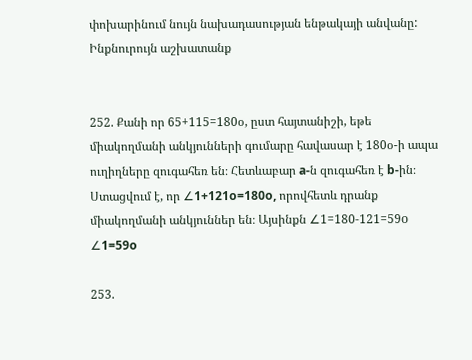փոխարինում նույն նախադասության ենթակայի անվանը:
Ինքնուրույն աշխատանք


252. Քանի որ 65+115=180օ, ըստ հայտանիշի, եթե միակողմանի անկյունների գումարը հավասար է 180օ-ի ապա ուղիղները զուգահեռ են։ Հետևաբար a-ն զուգահեռ է b-ին։ Ստացվում է, որ ∠1+121o=180o, որովհետև դրանք միակողմանի անկյուններ են։ Այսինքն ∠1=180-121=59о
∠1=59o

253.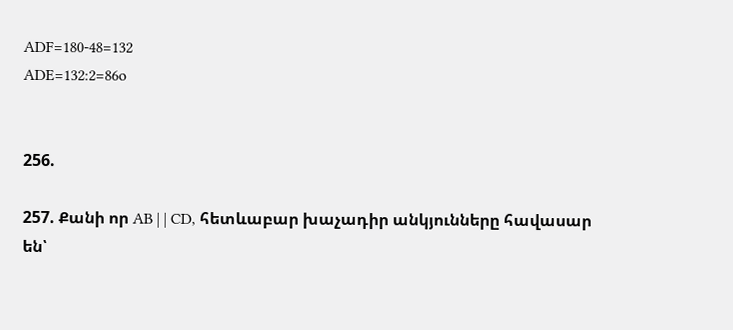ADF=180-48=132
ADE=132:2=86o


256.

257. Քանի որ AB | | CD, հետևաբար խաչադիր անկյունները հավասար են՝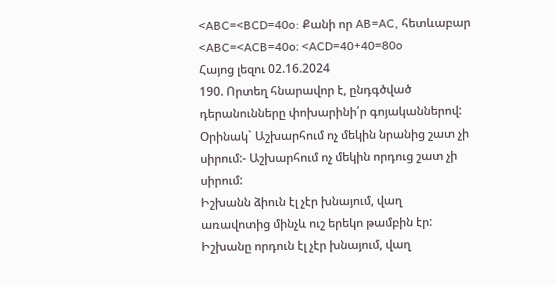<ABC=<BCD=40o: Քանի որ AB=AC, հետևաբար <ABC=<ACB=40օ։ <ACD=40+40=80o
Հայոց լեզու 02.16.2024
190. Որտեղ հնարավոր է, ընդգծված դերանունները փոխարինի՛ր գոյականներով:
Օրինակ` Աշխարհում ոչ մեկին նրանից շատ չի սիրում:- Աշխարհում ոչ մեկին որդուց շատ չի սիրում:
Իշխանն ձիուն էլ չէր խնայում, վաղ առավոտից մինչև ուշ երեկո թամբին էր:
Իշխանը որդուն էլ չէր խնայում, վաղ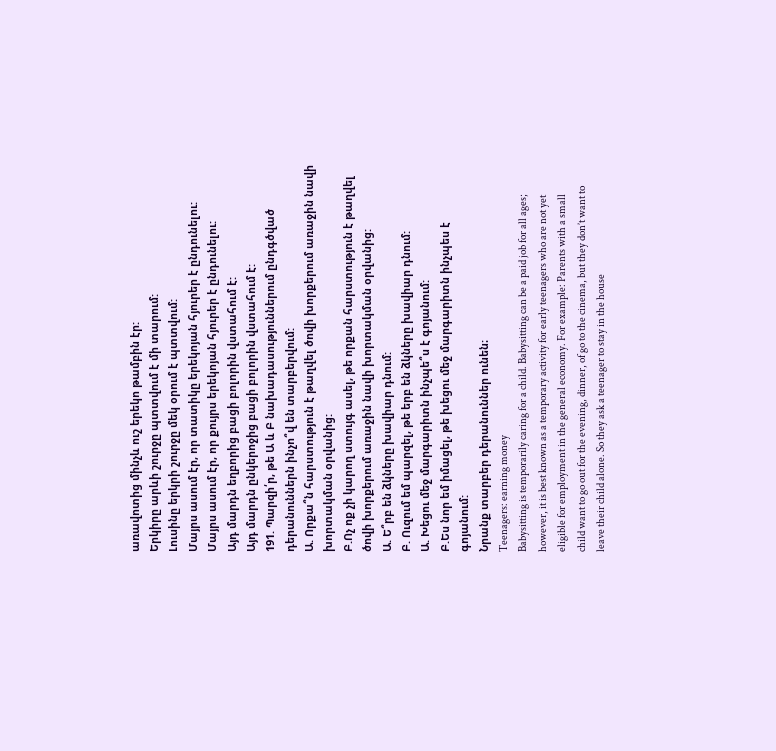առավոտից մինչև ուշ երեկո թամբին էր:
Երկիրը արևի շուրջը պտտվում է մի տարում:
Լուսինը երկրի շուրջը մեկ օրում է պտտվում:
Մայրս ասում էր, որ տատիկը երեկոյան հյուրեր է ընդունելու:
Մայրս ասում էր, որ քույրս երեկոյան հյուրեր է ընդունելու:
Այդ մարդն եղբորից բացի բոլորին վստահում է:
Այդ մարդն ընկերոջից բացի բոլորին վստահում է:
191. Պարզի՛ր, թե Ա և Բ նախադասություններում ընդգծված դերանուններն ինչո՞վ են տարբերվում:
Ա. Որքա՞ն հարստություն է թաղվել ծովի խորքերում առաջին նավի խորտակման օրվանից:
Բ.Ոչ ոք չի կարող ստույգ ասել, թե որքան հարստություն է թաղվել ծովի խորքերում առաջին նավի խորտակման օրվանից:
Ա. Ե՞րբ են ձկները խավիար դնում:
Բ. Ուզում եմ պարզել, թե երբ են ձկները խավիար դնում:
Ա. Խեցու մեջ մարգարիտն ինչպե՞ս է գոյանում:
Բ.Ես նոր եմ իմացել, թե խեցու մեջ մարգարիտն ինչպես է գոյանում:
Նրանք տարբեր դերանուններ ունեն։
Teenagers: earning money
Babysitting is temporarily caring for a child. Babysitting can be a paid job for all ages; however, it is best known as a temporary activity for early teenagers who are not yet eligible for employment in the general economy. For example: Parents with a small child want to go out for the evening, dinner, of go to the cinema, but they don’t want to leave their child alone. So they ask a teenager to stay in the house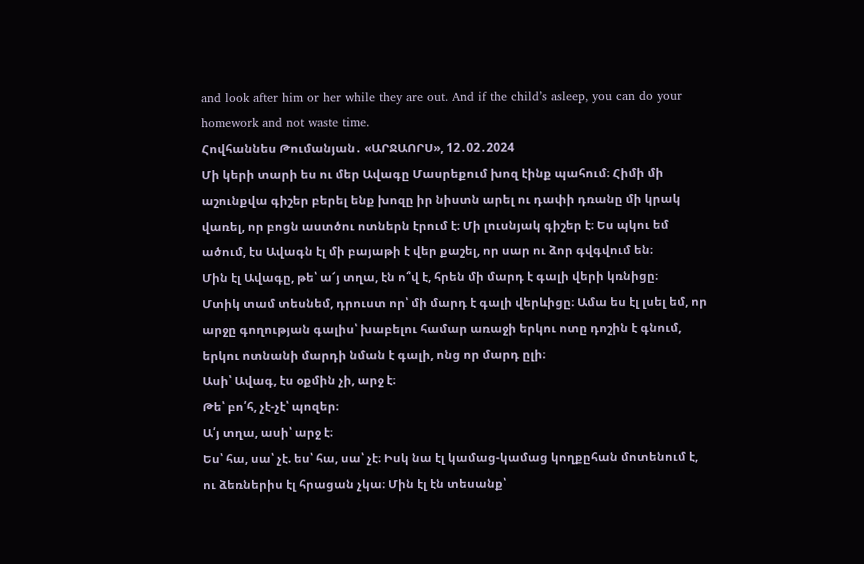and look after him or her while they are out. And if the child’s asleep, you can do your homework and not waste time.
Հովհաննես Թումանյան․ «ԱՐՋԱՈՐՍ», 12․02․2024
Մի կերի տարի ես ու մեր Ավագը Մասրեքում խոզ էինք պահում։ Հիմի մի աշունքվա գիշեր բերել ենք խոզը իր նիստն արել ու դափի դռանը մի կրակ վառել, որ բոցն աստծու ոտներն էրում է։ Մի լուսնյակ գիշեր է։ Ես պկու եմ ածում, էս Ավագն էլ մի բայաթի է վեր քաշել, որ սար ու ձոր գվգվում են։
Մին էլ Ավագը, թե՝ ա՜յ տղա, էն ո՞վ է, հրեն մի մարդ է գալի վերի կռնիցը։
Մտիկ տամ տեսնեմ, դրուստ որ՝ մի մարդ է գալի վերևիցը։ Ամա ես էլ լսել եմ, որ արջը գողության գալիս՝ խաբելու համար առաջի երկու ոտը դոշին է գնում, երկու ոտնանի մարդի նման է գալի, ոնց որ մարդ ըլի։
Ասի՝ Ավագ, էս օքմին չի, արջ է։
Թե՝ բո՛հ, չէ-չէ՝ պոզեր։
Ա՛յ տղա, ասի՝ արջ է։
Ես՝ հա, սա՝ չէ. ես՝ հա, սա՝ չէ։ Իսկ նա էլ կամաց-կամաց կողքըհան մոտենում է, ու ձեռներիս էլ հրացան չկա։ Մին էլ էն տեսանք՝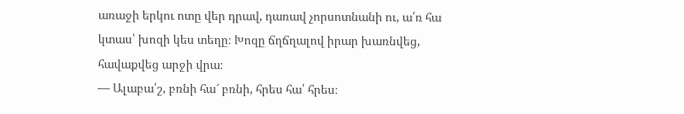առաջի երկու ոտը վեր դրավ, դառավ չորսոտնանի ու, ա՛ռ հա կտաս՝ խոզի կես տեղը։ Խոզը ճղճղալով իրար խառնվեց, հավաքվեց արջի վրա։
— Ալաբա՛շ, բռնի հա՜ բռնի, հրես հա՛ հրես։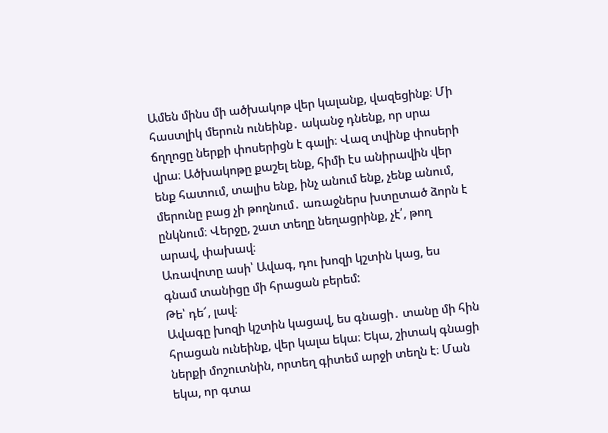Ամեն մինս մի ածխակոթ վեր կալանք, վազեցինք։ Մի հաստլիկ մերուն ունեինք․ ականջ դնենք, որ սրա ճղղոցը ներքի փոսերիցն է գալի։ Վազ տվինք փոսերի վրա։ Ածխակոթը քաշել ենք, հիմի էս անիրավին վեր ենք հատում, տալիս ենք, ինչ անում ենք, չենք անում, մերունը բաց չի թողնում․ առաջներս խտըտած ձորն է ընկնում։ Վերջը, շատ տեղը նեղացրինք, չէ՛, թող արավ, փախավ։
Առավոտը ասի՝ Ավագ, դու խոզի կշտին կաց, ես գնամ տանիցը մի հրացան բերեմ:
Թե՝ դե՜, լավ։
Ավագը խոզի կշտին կացավ, ես գնացի․ տանը մի հին հրացան ունեինք, վեր կալա եկա։ Եկա, շիտակ գնացի ներքի մոշուտնին, որտեղ գիտեմ արջի տեղն է։ Ման եկա, որ գտա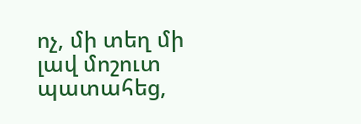ոչ, մի տեղ մի լավ մոշուտ պատահեց,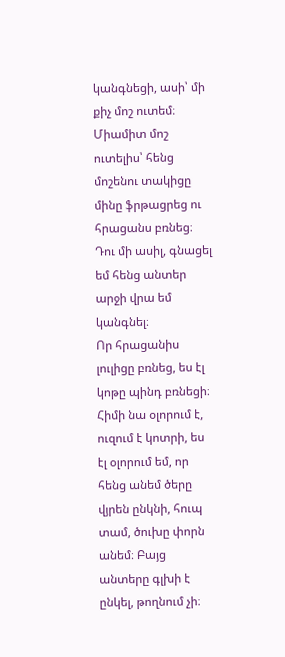կանգնեցի, ասի՝ մի քիչ մոշ ուտեմ։ Միամիտ մոշ ուտելիս՝ հենց մոշենու տակիցը մինը ֆրթացրեց ու հրացանս բռնեց։
Դու մի ասիլ, գնացել եմ հենց անտեր արջի վրա եմ կանգնել։
Որ հրացանիս լուլիցը բռնեց, ես էլ կոթը պինդ բռնեցի։ Հիմի նա օլորում է, ուզում է կոտրի, ես էլ օլորում եմ, որ հենց անեմ ծերը վյրեն ընկնի, հուպ տամ, ծուխը փորն անեմ։ Բայց անտերը գլխի է ընկել, թողնում չի։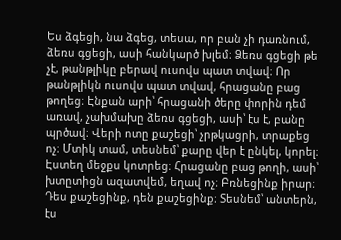Ես ձգեցի, նա ձգեց, տեսա, որ բան չի դառնում, ձեռս գցեցի, ասի հանկարծ խլեմ։ Ձեռս գցեցի թե չէ, թանթլիկը բերավ ուսովս պատ տվավ։ Որ թանթլիկն ուսովս պատ տվավ, հրացանը բաց թողեց։ Էնքան արի՝ հրացանի ծերը փորին դեմ առավ, չախմախը ձեռս գցեցի, ասի՝ էս է, բանը պրծավ։ Վերի ոտը քաշեցի՝ չրթկացրի, տրաքեց ոչ։ Մտիկ տամ, տեսնեմ՝ քարը վեր է ընկել, կորել։ Էստեղ մեջքս կոտրեց։ Հրացանը բաց թողի, ասի՝ խտըտիցն ազատվեմ, եղավ ոչ։ Բռնեցինք իրար։
Դես քաշեցինք, դեն քաշեցինք։ Տեսնեմ՝ անտերն, էս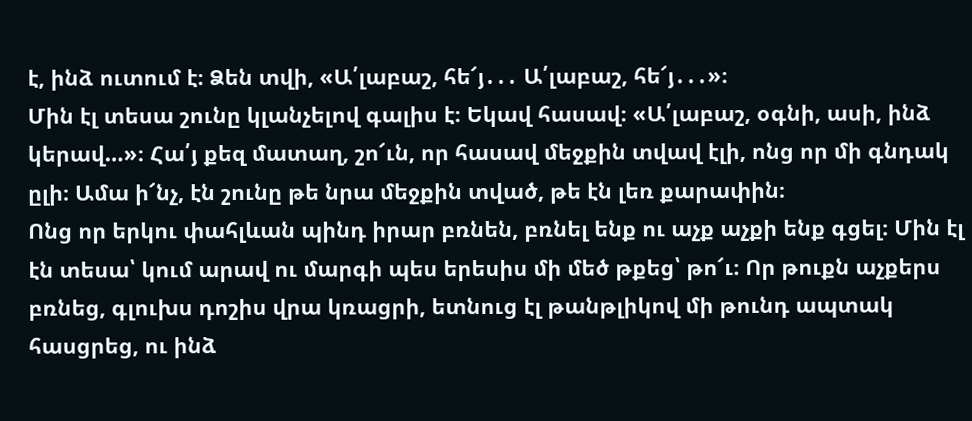է, ինձ ուտում է։ Ձեն տվի, «Ա՛լաբաշ, հե՜յ․․․ Ա՛լաբաշ, հե՜յ․․․»։
Մին էլ տեսա շունը կլանչելով գալիս է։ Եկավ հասավ։ «Ա՛լաբաշ, օգնի, ասի, ինձ կերավ…»։ Հա՛յ քեզ մատաղ, շո՜ւն, որ հասավ մեջքին տվավ էլի, ոնց որ մի գնդակ ըլի։ Ամա ի՜նչ, էն շունը թե նրա մեջքին տված, թե էն լեռ քարափին։
Ոնց որ երկու փահլևան պինդ իրար բռնեն, բռնել ենք ու աչք աչքի ենք գցել։ Մին էլ էն տեսա՝ կում արավ ու մարգի պես երեսիս մի մեծ թքեց՝ թո՜ւ։ Որ թուքն աչքերս բռնեց, գլուխս դոշիս վրա կռացրի, ետնուց էլ թանթլիկով մի թունդ ապտակ հասցրեց, ու ինձ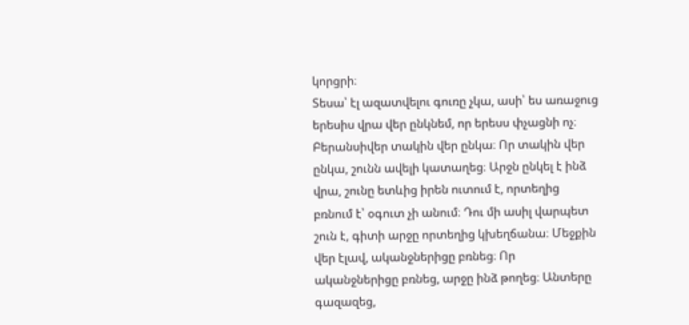կորցրի։
Տեսա՝ էլ ազատվելու գուռը չկա, ասի՝ ես առաջուց երեսիս վրա վեր ընկնեմ, որ երեսս փչացնի ոչ։ Բերանսիվեր տակին վեր ընկա։ Որ տակին վեր ընկա, շունն ավելի կատաղեց։ Արջն ընկել է ինձ վրա, շունը ետևից իրեն ուտում է, որտեղից բռնում է՝ օգուտ չի անում։ Դու մի ասիլ վարպետ շուն է, գիտի արջը որտեղից կխեղճանա։ Մեջքին վեր էլավ, ականջներիցը բռնեց։ Որ ականջներիցը բռնեց, արջը ինձ թողեց։ Անտերը գազազեց,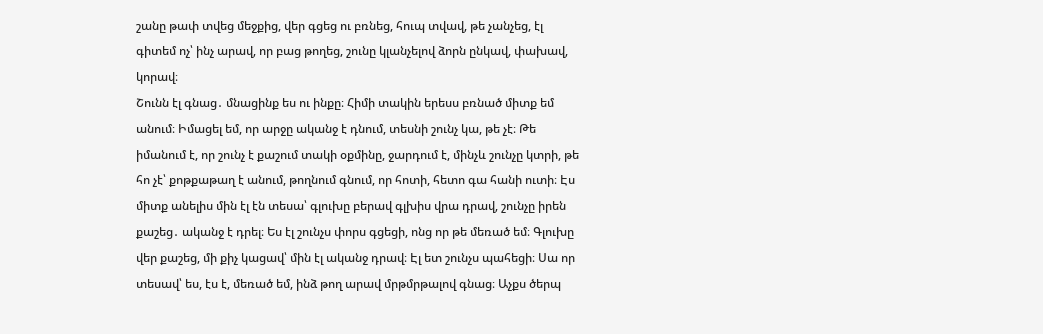շանը թափ տվեց մեջքից, վեր գցեց ու բռնեց, հուպ տվավ, թե չանչեց, էլ գիտեմ ոչ՝ ինչ արավ, որ բաց թողեց, շունը կլանչելով ձորն ընկավ, փախավ, կորավ։
Շունն էլ գնաց․ մնացինք ես ու ինքը։ Հիմի տակին երեսս բռնած միտք եմ անում։ Իմացել եմ, որ արջը ականջ է դնում, տեսնի շունչ կա, թե չէ։ Թե իմանում է, որ շունչ է քաշում տակի օքմինը, ջարդում է, մինչև շունչը կտրի, թե հո չէ՝ քոթքաթաղ է անում, թողնում գնում, որ հոտի, հետո գա հանի ուտի։ Էս միտք անելիս մին էլ էն տեսա՝ գլուխը բերավ գլխիս վրա դրավ, շունչը իրեն քաշեց․ ականջ է դրել։ Ես էլ շունչս փորս գցեցի, ոնց որ թե մեռած եմ։ Գլուխը վեր քաշեց, մի քիչ կացավ՝ մին էլ ականջ դրավ։ Էլ ետ շունչս պահեցի։ Սա որ տեսավ՝ ես, էս է, մեռած եմ, ինձ թող արավ մրթմրթալով գնաց։ Աչքս ծերպ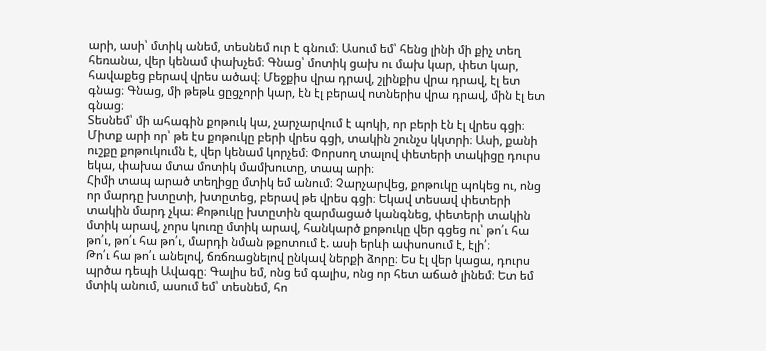արի, ասի՝ մտիկ անեմ, տեսնեմ ուր է գնում։ Ասում եմ՝ հենց լինի մի քիչ տեղ հեռանա, վեր կենամ փախչեմ։ Գնաց՝ մոտիկ ցախ ու մախ կար, փետ կար, հավաքեց բերավ վրես ածավ։ Մեջքիս վրա դրավ, շլինքիս վրա դրավ, էլ ետ գնաց։ Գնաց, մի թեթև ցըցչորի կար, էն էլ բերավ ոտներիս վրա դրավ, մին էլ ետ գնաց։
Տեսնեմ՝ մի ահագին քոթուկ կա, չարչարվում է պոկի, որ բերի էն էլ վրես գցի։ Միտք արի որ՝ թե էս քոթուկը բերի վրես գցի, տակին շունչս կկտրի։ Ասի, քանի ուշքը քոթուկումն է, վեր կենամ կորչեմ։ Փորսող տալով փետերի տակիցը դուրս եկա, փախա մտա մոտիկ մամխուտը, տապ արի։
Հիմի տապ արած տեղիցը մտիկ եմ անում։ Չարչարվեց, քոթուկը պոկեց ու, ոնց որ մարդը խտըտի, խտըտեց, բերավ թե վրես գցի։ Եկավ տեսավ փետերի տակին մարդ չկա։ Քոթուկը խտըտին զարմացած կանգնեց, փետերի տակին մտիկ արավ, չորս կուռը մտիկ արավ, հանկարծ քոթուկը վեր գցեց ու՝ թո՛ւ հա թո՛ւ, թո՛ւ հա թո՛ւ, մարդի նման թքոտում է. ասի երևի ափսոսում է, էլի՛։
Թո՛ւ հա թո՛ւ անելով, ճռճռացնելով ընկավ ներքի ձորը։ Ես էլ վեր կացա, դուրս պրծա դեպի Ավագը։ Գալիս եմ, ոնց եմ գալիս, ոնց որ հետ աճած լինեմ։ Ետ եմ մտիկ անում, ասում եմ՝ տեսնեմ, հո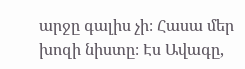արջը գալիս չի։ Հասա մեր խոզի նիստը։ Էս Ավագը,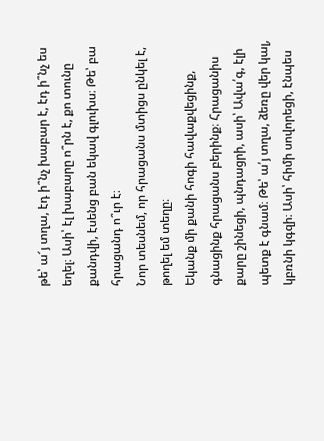թե՝ ա՜յ տղա, էդ ի՞նչ խաբար է, էդ ի՞նչ ես եղել։ Ասի՝ էլ խաբարը ո՞րն է, քո տունը քանդվի, էսենց բան եկավ գլուխս։ Թե՝ բա հրացանդ ո՞ւր է։
Նոր տեսնեմ, որ հրացանս մտիցս ընկել է, թողել եմ տեղը։
Եկանք մի քանի հոգի հավաքվեցինք, գնացինք հրացանս բերինք։ Հրացանիս քարը շինեցի, պնդացրի, ասի՝ Ավա՛գ, էլի պետք է գնամ։ Թե՝ ա՛յ տղա, ձեռը վեր կալ, կբռնի կգզի։ Ասի՝ հիմի սովորեցի, էնպես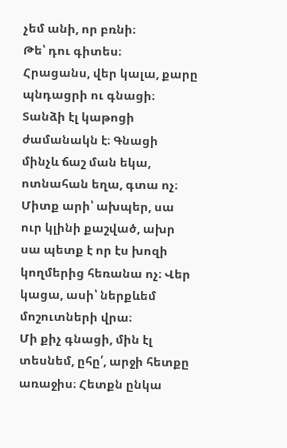չեմ անի, որ բռնի։
Թե՝ դու գիտես։
Հրացանս, վեր կալա, քարը պնդացրի ու գնացի։ Տանձի էլ կաթոցի ժամանակն է։ Գնացի մինչև ճաշ ման եկա, ոտնահան եղա, գտա ոչ։ Միտք արի՝ ախպեր, սա ուր կլինի քաշված, ախր սա պետք է որ էս խոզի կողմերից հեռանա ոչ։ Վեր կացա, ասի՝ ներքևեմ մոշուտների վրա։
Մի քիչ գնացի, մին էլ տեսնեմ, ըհը՛, արջի հետքը առաջիս։ Հետքն ընկա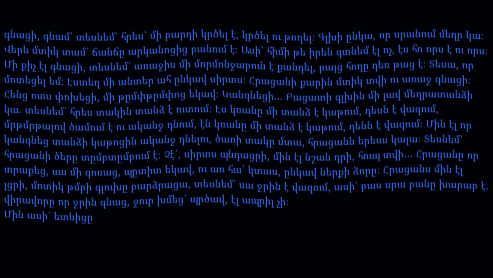գնացի, գնամ՝ տեսնեմ՝ հրես՝ մի բարդի կրծել է, կրծել ու թողել։ Գլխի ընկա, որ սրանում մեղր կա։ Վերև մտիկ տամ՝ ճանճը արկանոցից բանում է։ Ասի՝ հիմի թե իրեն գտնեմ էլ ոչ, էս հո որս է ու որս։ Մի քիչ էլ գնացի, տեսնեմ՝ առաջիս մի մորմոնջաբուն է քանդել, բայց հողը դեռ թաց է։ Տեսա, որ մոտեցել եմ։ Էստեղ մի անտեր ահ ընկավ սիրտս։ Հրացանի քարին մտիկ տվի ու առաջ գնացի։ Հենց ոտս փոխեցի, մի թըմփթըմփոց եկավ։ Կանգնեցի… Բացատի գլխին մի լավ մեղրատանձի կա. տեսնեմ՝ հրես տակին տանձ է ուտում։ Էս կռանը մի տանձ է կաթում, դեսն է վազում, մրթմրթալով ծամում է ու ականջ դնում, էն կռանը մի տանձ է կաթում, դենն է վազում։ Մին էլ որ կանգնեց տանձի կաթոցին ականջ դնելու, ծառի տակը մտա, հրացանն երեսս կալա։ Տեսնեմ՝ հրացանի ծերը տըմբտըմբում է։ Չէ՛, սիրտս պնդացրի, մին էլ նշան դրի, հուպ տվի… Հրացանը որ տրաքեց, սա մի գոռաց, պըտիտ եկավ, ու առ հա՛ կտաս, ընկավ ներքի ձորը։ Հրացանս մին էլ լցրի, մոտիկ թմբի գլուխը բարձրացա, տեսնեմ՝ սա ջրին է վազում, ասի՝ բաս սրա բանը խարաբ է. վիրավորը որ ջրին գնաց, ջուր խմեց՝ պրծավ, էլ ապրիլ չի։
Մին ասի՝ ետևիցը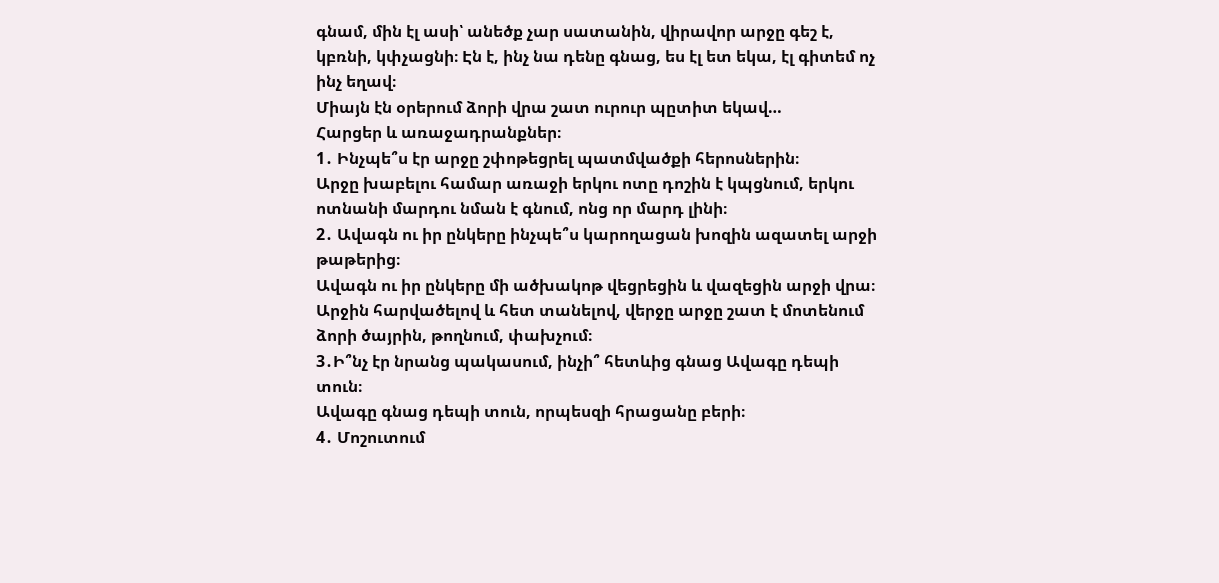գնամ, մին էլ ասի՝ անեծք չար սատանին, վիրավոր արջը գեշ է, կբռնի, կփչացնի։ Էն է, ինչ նա դենը գնաց, ես էլ ետ եկա, էլ գիտեմ ոչ ինչ եղավ։
Միայն էն օրերում ձորի վրա շատ ուրուր պըտիտ եկավ…
Հարցեր և առաջադրանքներ։
1․ Ինչպե՞ս էր արջը շփոթեցրել պատմվածքի հերոսներին։
Արջը խաբելու համար առաջի երկու ոտը դոշին է կպցնում, երկու ոտնանի մարդու նման է գնում, ոնց որ մարդ լինի։
2․ Ավագն ու իր ընկերը ինչպե՞ս կարողացան խոզին ազատել արջի թաթերից։
Ավագն ու իր ընկերը մի ածխակոթ վեցրեցին և վազեցին արջի վրա։ Արջին հարվածելով և հետ տանելով, վերջը արջը շատ է մոտենում ձորի ծայրին, թողնում, փախչում։
3․Ի՞նչ էր նրանց պակասում, ինչի՞ հետևից գնաց Ավագը դեպի տուն։
Ավագը գնաց դեպի տուն, որպեսզի հրացանը բերի։
4․ Մոշուտում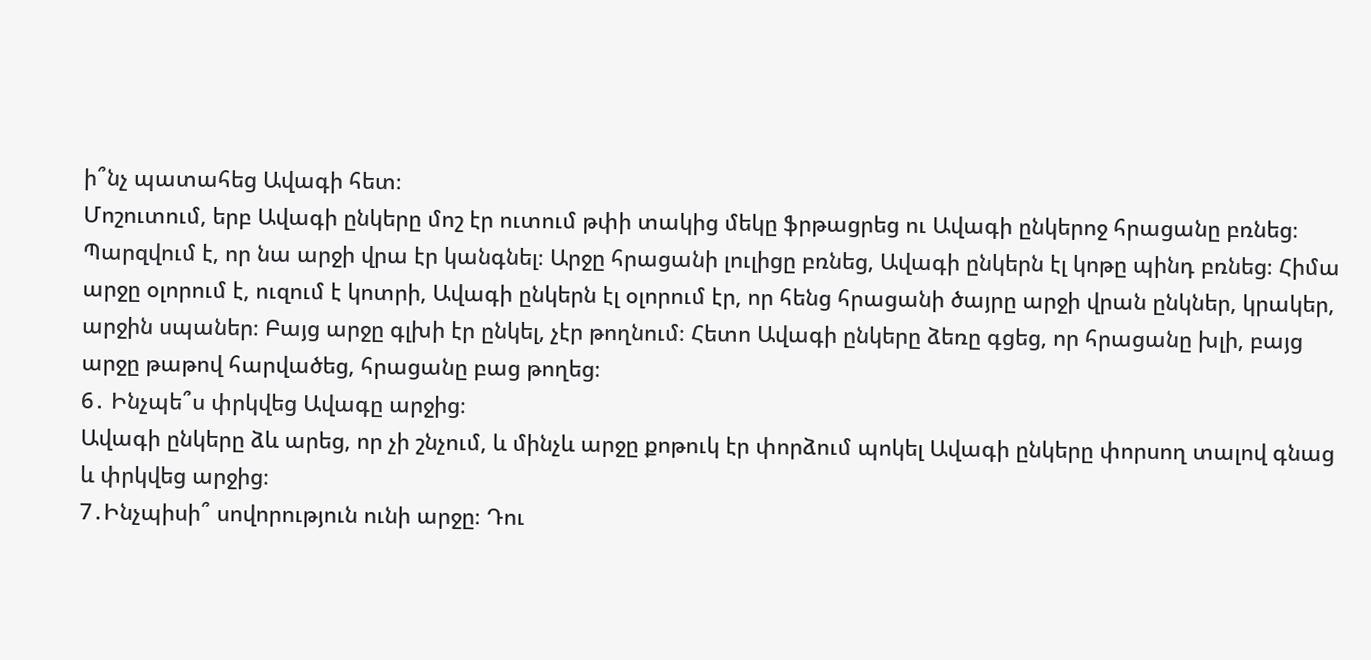ի՞նչ պատահեց Ավագի հետ։
Մոշուտում, երբ Ավագի ընկերը մոշ էր ուտում թփի տակից մեկը ֆրթացրեց ու Ավագի ընկերոջ հրացանը բռնեց։ Պարզվում է, որ նա արջի վրա էր կանգնել։ Արջը հրացանի լուլիցը բռնեց, Ավագի ընկերն էլ կոթը պինդ բռնեց։ Հիմա արջը օլորում է, ուզում է կոտրի, Ավագի ընկերն էլ օլորում էր, որ հենց հրացանի ծայրը արջի վրան ընկներ, կրակեր, արջին սպաներ։ Բայց արջը գլխի էր ընկել, չէր թողնում։ Հետո Ավագի ընկերը ձեռը գցեց, որ հրացանը խլի, բայց արջը թաթով հարվածեց, հրացանը բաց թողեց։
6․ Ինչպե՞ս փրկվեց Ավագը արջից։
Ավագի ընկերը ձև արեց, որ չի շնչում, և մինչև արջը քոթուկ էր փորձում պոկել Ավագի ընկերը փորսող տալով գնաց և փրկվեց արջից։
7․Ինչպիսի՞ սովորություն ունի արջը։ Դու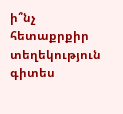ի՞նչ հետաքրքիր տեղեկություն գիտես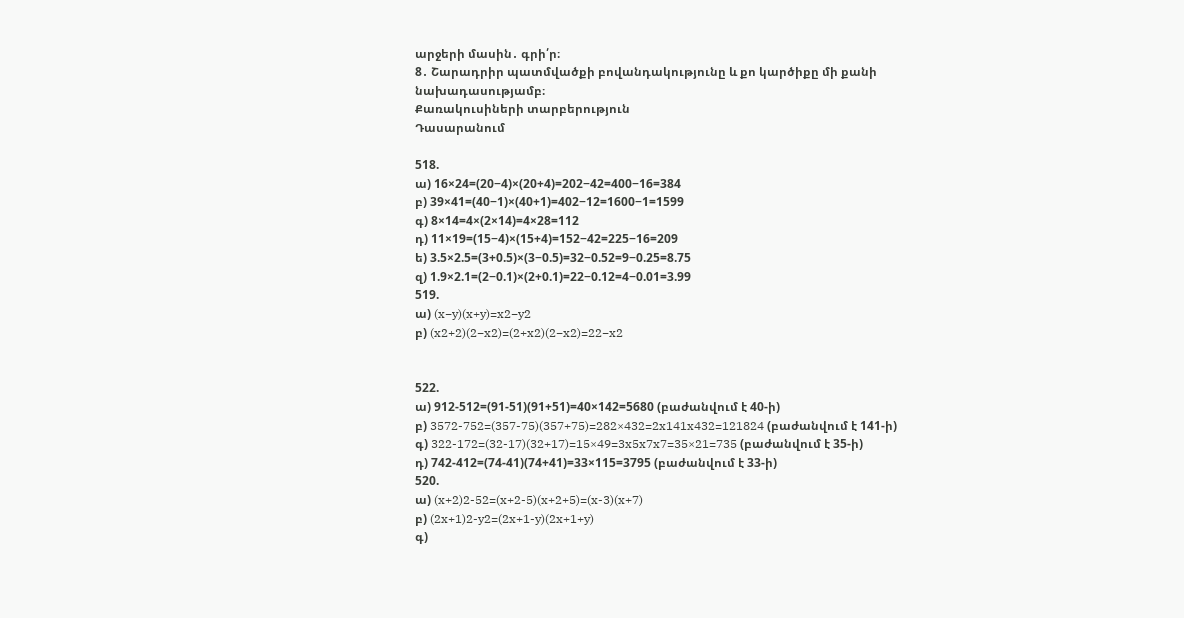արջերի մասին․ գրի՛ր։
8․ Շարադրիր պատմվածքի բովանդակությունը և քո կարծիքը մի քանի նախադասությամբ։
Քառակուսիների տարբերություն
Դասարանում

518.
ա) 16×24=(20−4)×(20+4)=202−42=400−16=384
բ) 39×41=(40−1)×(40+1)=402−12=1600−1=1599
գ) 8×14=4×(2×14)=4×28=112
դ) 11×19=(15−4)×(15+4)=152−42=225−16=209
ե) 3.5×2.5=(3+0.5)×(3−0.5)=32−0.52=9−0.25=8.75
զ) 1.9×2.1=(2−0.1)×(2+0.1)=22−0.12=4−0.01=3.99
519.
ա) (x−y)(x+y)=x2−y2
բ) (x2+2)(2−x2)=(2+x2)(2−x2)=22−x2


522.
ա) 912-512=(91-51)(91+51)=40×142=5680 (բաժանվում է 40-ի)
բ) 3572-752=(357-75)(357+75)=282×432=2x141x432=121824 (բաժանվում է 141-ի)
գ) 322-172=(32-17)(32+17)=15×49=3x5x7x7=35×21=735 (բաժանվում է 35-ի)
դ) 742-412=(74-41)(74+41)=33×115=3795 (բաժանվում է 33-ի)
520.
ա) (x+2)2-52=(x+2-5)(x+2+5)=(x-3)(x+7)
բ) (2x+1)2-y2=(2x+1-y)(2x+1+y)
գ)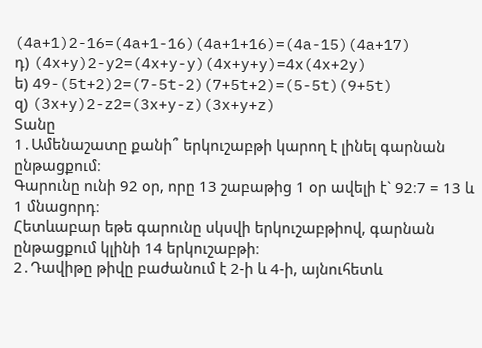(4a+1)2-16=(4a+1-16)(4a+1+16)=(4a-15)(4a+17)
դ) (4x+y)2-y2=(4x+y-y)(4x+y+y)=4x(4x+2y)
ե) 49-(5t+2)2=(7-5t-2)(7+5t+2)=(5-5t)(9+5t)
զ) (3x+y)2-z2=(3x+y-z)(3x+y+z)
Տանը
1․Ամենաշատը քանի՞ երկուշաբթի կարող է լինել գարնան ընթացքում։
Գարունը ունի 92 օր, որը 13 շաբաթից 1 օր ավելի է` 92։7 = 13 և 1 մնացորդ։
Հետևաբար եթե գարունը սկսվի երկուշաբթիով, գարնան ընթացքում կլինի 14 երկուշաբթի։
2․Դավիթը թիվը բաժանում է 2-ի և 4-ի, այնուհետև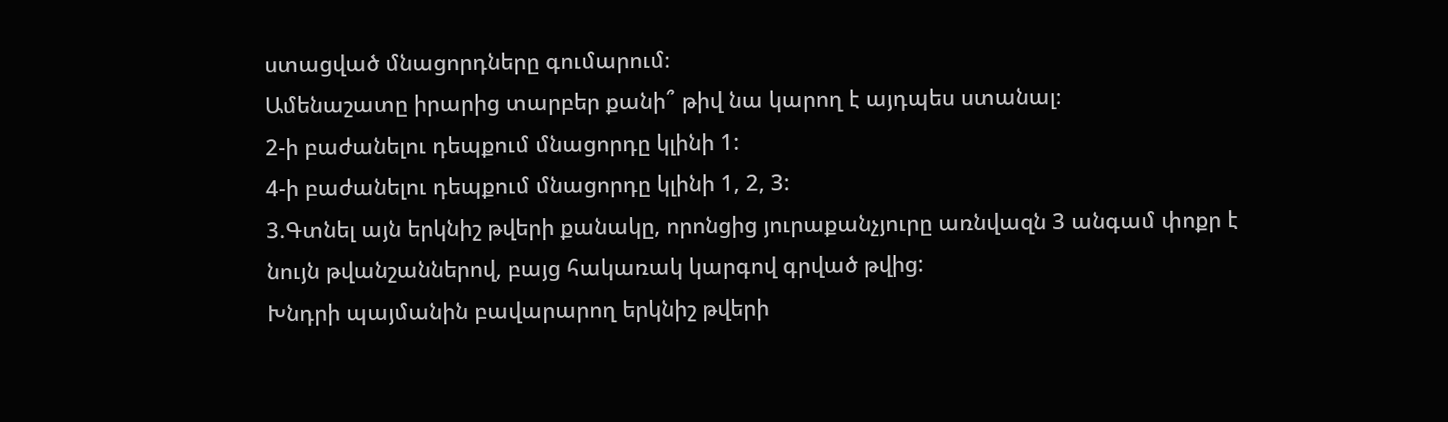ստացված մնացորդները գումարում։
Ամենաշատը իրարից տարբեր քանի՞ թիվ նա կարող է այդպես ստանալ։
2-ի բաժանելու դեպքում մնացորդը կլինի 1:
4-ի բաժանելու դեպքում մնացորդը կլինի 1, 2, 3:
3.Գտնել այն երկնիշ թվերի քանակը, որոնցից յուրաքանչյուրը առնվազն 3 անգամ փոքր է նույն թվանշաններով, բայց հակառակ կարգով գրված թվից:
Խնդրի պայմանին բավարարող երկնիշ թվերի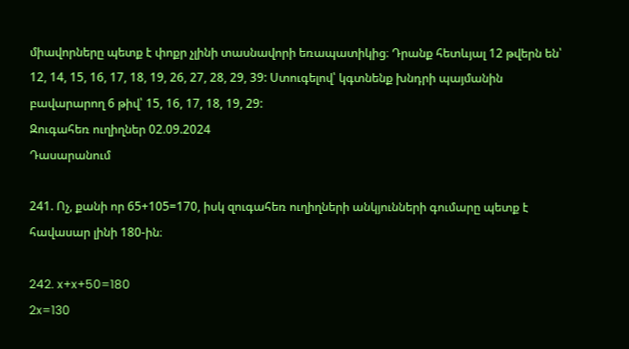միավորները պետք է փոքր չլինի տասնավորի եռապատիկից։ Դրանք հետևյալ 12 թվերն են՝ 12, 14, 15, 16, 17, 18, 19, 26, 27, 28, 29, 39: Ստուգելով՝ կգտնենք խնդրի պայմանին բավարարող 6 թիվ՝ 15, 16, 17, 18, 19, 29:
Զուգահեռ ուղիղներ 02.09.2024
Դասարանում

241. Ոչ, քանի որ 65+105=170, իսկ զուգահեռ ուղիղների անկյունների գումարը պետք է հավասար լինի 180-ին։

242. x+x+50=180
2x=130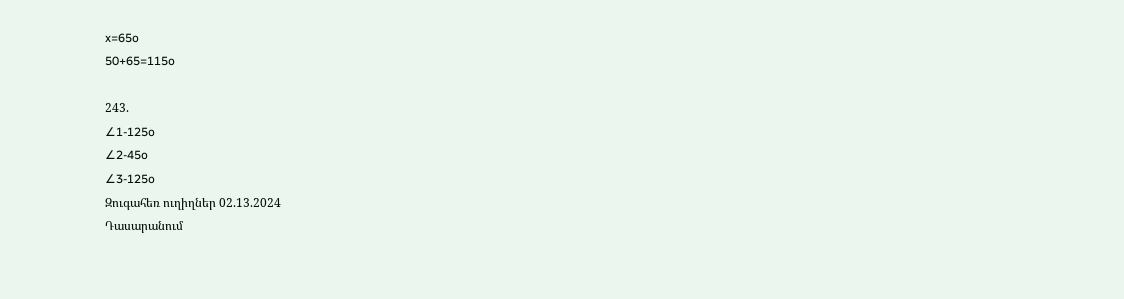x=65o
50+65=115o

243.
∠1-125o
∠2-45o
∠3-125o
Զուգահեռ ուղիղներ 02.13.2024
Դասարանում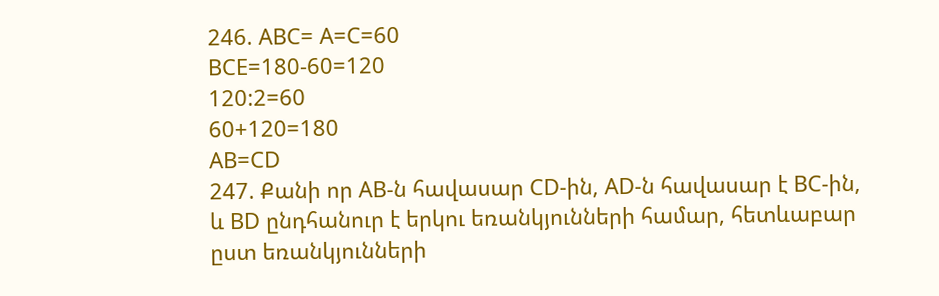246. ABC= A=C=60
BCE=180-60=120
120:2=60
60+120=180
AB=CD
247. Քանի որ AB-ն հավասար CD-ին, AD-ն հավասար է BC-ին, և BD ընդհանուր է երկու եռանկյունների համար, հետևաբար ըստ եռանկյունների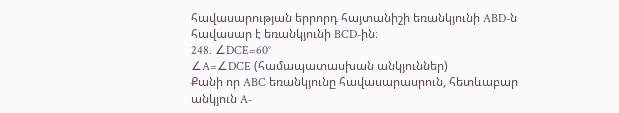հավասարության երրորդ հայտանիշի եռանկյունի ABD-ն հավասար է եռանկյունի BCD-ին։
248. ∠DCE=60°
∠A=∠DCE (համապատասխան անկյուններ)
Քանի որ ABC եռանկյունը հավասարասրուն, հետևաբար անկյուն A-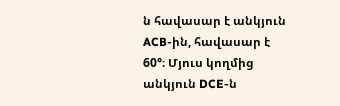ն հավասար է անկյուն ACB-ին, հավասար է 60°։ Մյուս կողմից անկյուն DCE-ն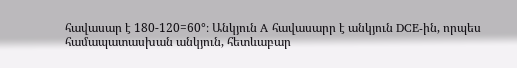հավասար է 180-120=60°։ Անկյուն A հավասարր է անկյուն DCE-ին, որպես համապատասխան անկյուն, հետևաբար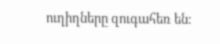ուղիղները զուգահեռ են։